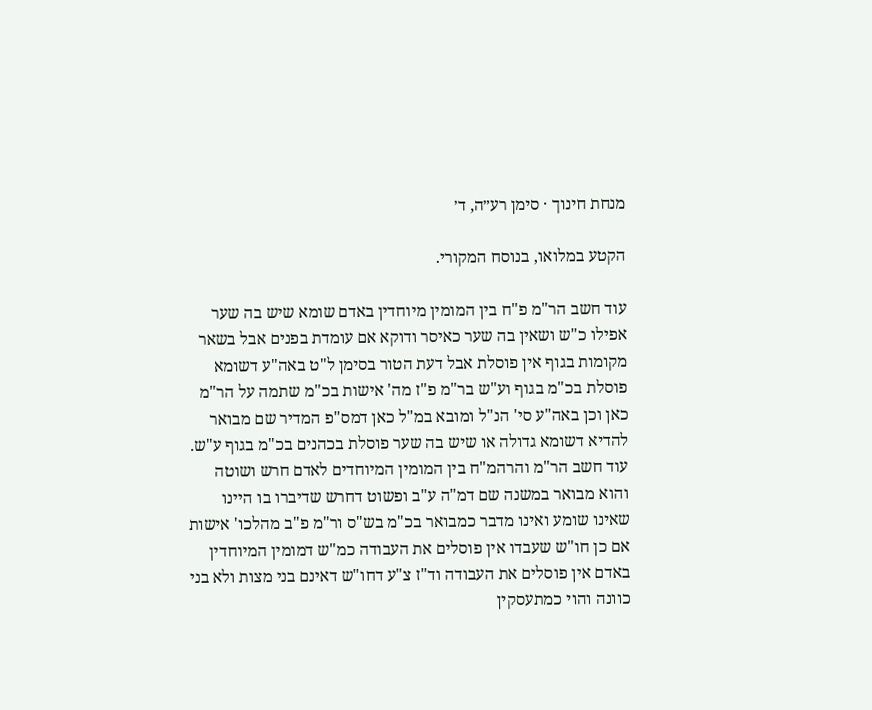מנחת חינוך · סימן רע״ה, ד׳

הקטע במלואו, בנוסח המקורי.

עוד חשב הר"מ פ"ח בין המומין מיוחדין באדם שומא שיש בה שער אפילו כ"ש ושאין בה שער כאיסר ודוקא אם עומדת בפנים אבל בשאר מקומות בגוף אין פוסלת אבל דעת הטור בסימן ל"ט באה"ע דשומא פוסלת בכ"מ בגוף וע"ש בר"מ פ"ז מה' אישות בכ"מ שתמה על הר"מ כאן וכן באה"ע סי' הנ"ל ומובא במ"ל כאן דמס"פ המדיר שם מבואר להדיא דשומא גדולה או שיש בה שער פוסלת בכהנים בכ"מ בגוף ע"ש. עוד חשב הר"מ והרהמ"ח בין המומין המיוחדים לאדם חרש ושוטה והוא מבואר במשנה שם דמ"ה ע"ב ופשוט דחרש שדיברו בו היינו שאינו שומע ואינו מדבר כמבואר בכ"מ בש"ס ור"מ פ"ב מהלכו' אישות אם כן חו"ש שעבדו אין פוסלים את העבודה כמ"ש דמומין המיוחדין באדם אין פוסלים את העבודה וד"ז צ"ע דחו"ש דאינם בני מצות ולא בני כוונה והוי כמתעסקין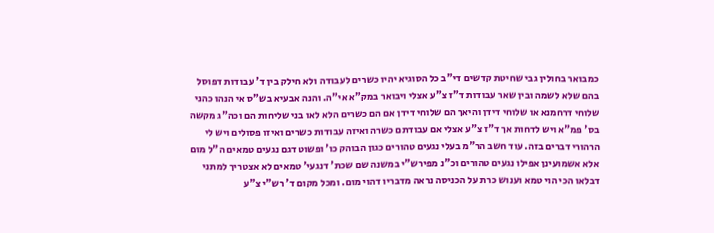כמבואר בחולין גבי שחיטת קדשים די"ב כל הסוגיא יהיו כשרים לעבודה ולא חילק בין ד' עבודות דפוסל בהם שלא לשמה ובין שאר עבודות ד"ז צ"ע אצלי ויבואר במק"א אי"ה. והנה אבעיא בש"ס אי הנהו כהני שלוחי דרחמנא או שלוחי דידן והיאך הם שלוחי דידן אם הם כשרים הלא לאו בני שליחות הם וכה"ג מקשה בס' פמ"א ויש לדחות אך ד"ז צ"ע אצלי אם עבודתם כשרה ואיזה עבודות כשרים ואיזו פסולים ויש לי הרהורי דברים בזה. עוד חשב הר"מ בעלי נגעים טהורים כגון הבוהק כו' ופשוט דגם נגעים טמאים ה"ל מום אלא אשמועינן אפילו נגעים טהורים וכ"נ מפירש"י במשנה שם שכת' דנגעי' טמאים לא אצטריך למתני דבלאו הכי הוי טמא וענוש כרת על הכניסה נראה מדבריו דהוי מום. ומכל מקום ד' רש"י צ"ע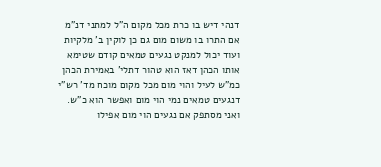דנהי דיש בו כרת מכל מקום ה"ל למתני דנ"מ אם התרו בו משום מום גם כן לוקין ב' מלקיות ועוד יכול למנקט נגעים טמאים קודם שטימא אותו הכהן דאז הוא טהור דתלי' באמירת הכהן כמ"ש לעיל והוי מום מכל מקום מוכח מד' רש"י דנגעים טמאים נמי הוי מום ואפשר הוא כ"ש. ואני מסתפק אם נגעים הוי מום אפילו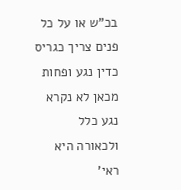בכ"ש או על כל פנים צריך כגריס כדין נגע ופחות מכאן לא נקרא נגע כלל ולכאורה היא ראי'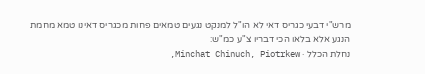מרש"י דבעי כגריס דאי לא הו"ל למנקט נגעים טמאים פחות מכגריס דאינו טמא מחמת הנגע אלא בלאו הכי דבריו צ"ע כמ"ש:
נחלת הכלל · Minchat Chinuch, Piotrkew,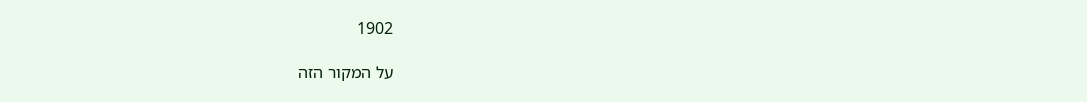1902

על המקור הזה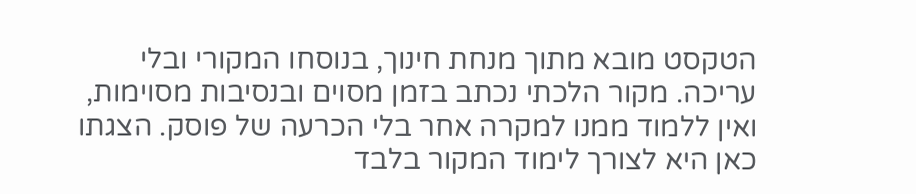הטקסט מובא מתוך מנחת חינוך, בנוסחו המקורי ובלי עריכה. מקור הלכתי נכתב בזמן מסוים ובנסיבות מסוימות, ואין ללמוד ממנו למקרה אחר בלי הכרעה של פוסק. הצגתו כאן היא לצורך לימוד המקור בלבד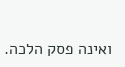ואינה פסק הלכה.